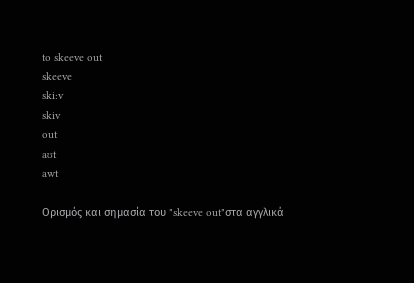to skeeve out
skeeve
ski:v
skiv
out
aʊt
awt

Ορισμός και σημασία του "skeeve out"στα αγγλικά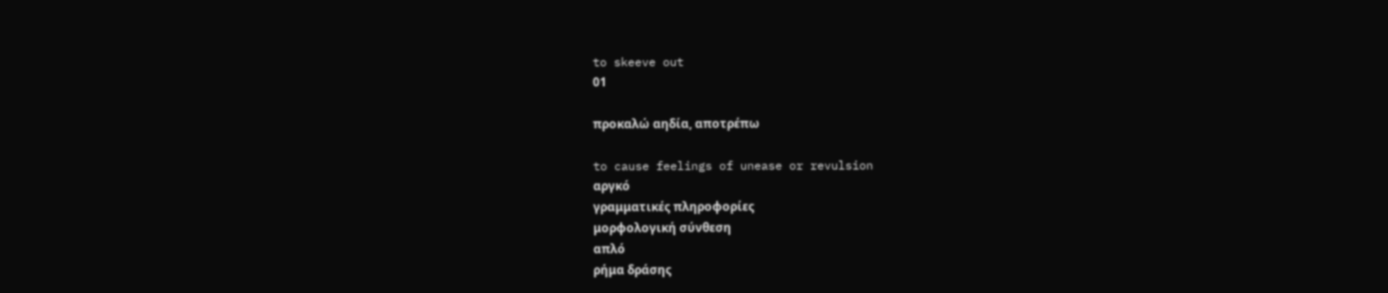to skeeve out
01

προκαλώ αηδία, αποτρέπω

to cause feelings of unease or revulsion
αργκό
γραμματικές πληροφορίες
μορφολογική σύνθεση
απλό
ρήμα δράσης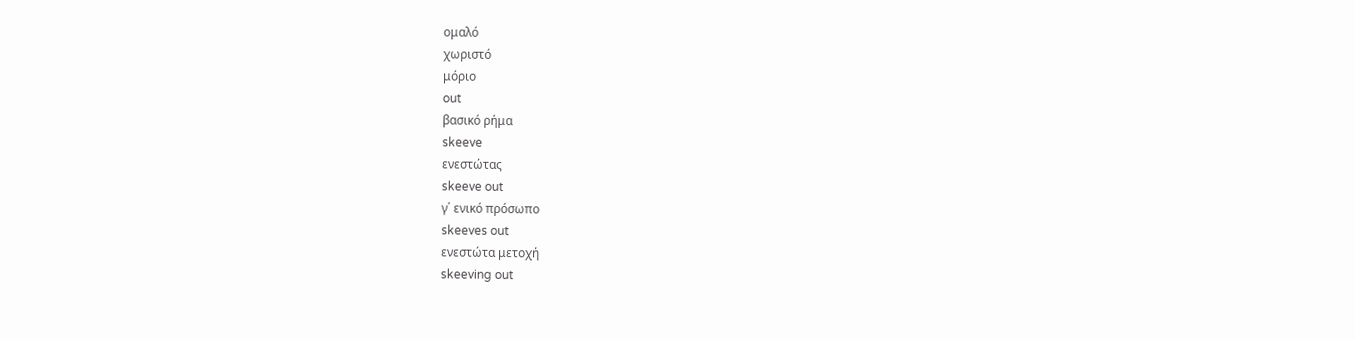ομαλό
χωριστό
μόριο
out
βασικό ρήμα
skeeve
ενεστώτας
skeeve out
γ΄ ενικό πρόσωπο
skeeves out
ενεστώτα μετοχή
skeeving out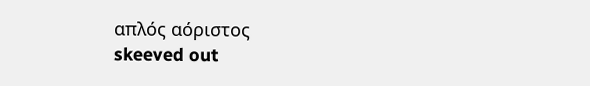απλός αόριστος
skeeved out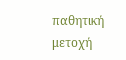παθητική μετοχή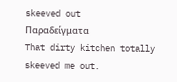skeeved out
Παραδείγματα
That dirty kitchen totally skeeved me out.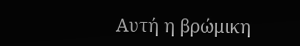Αυτή η βρώμικη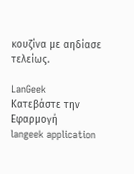κουζίνα με αηδίασε τελείως.

LanGeek
Κατεβάστε την Εφαρμογή
langeek application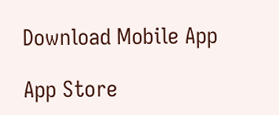Download Mobile App

App Store